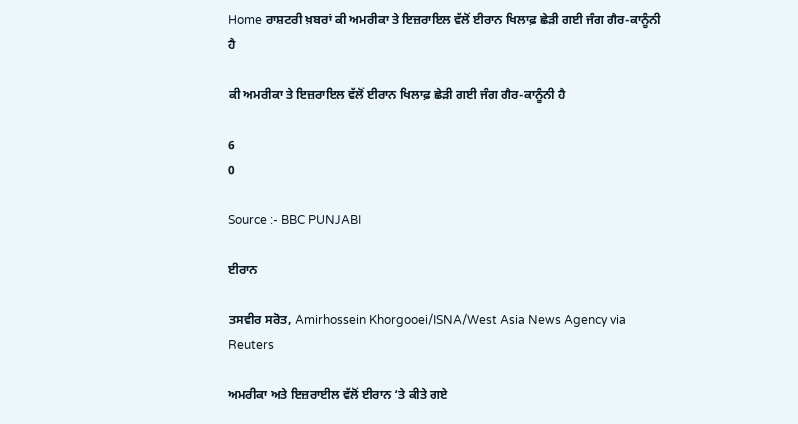Home ਰਾਸ਼ਟਰੀ ਖ਼ਬਰਾਂ ਕੀ ਅਮਰੀਕਾ ਤੇ ਇਜ਼ਰਾਇਲ ਵੱਲੋਂ ਈਰਾਨ ਖਿਲਾਫ਼ ਛੇੜੀ ਗਈ ਜੰਗ ਗੈਰ-ਕਾਨੂੰਨੀ ਹੈ

ਕੀ ਅਮਰੀਕਾ ਤੇ ਇਜ਼ਰਾਇਲ ਵੱਲੋਂ ਈਰਾਨ ਖਿਲਾਫ਼ ਛੇੜੀ ਗਈ ਜੰਗ ਗੈਰ-ਕਾਨੂੰਨੀ ਹੈ

6
0

Source :- BBC PUNJABI

ਈਰਾਨ

ਤਸਵੀਰ ਸਰੋਤ, Amirhossein Khorgooei/ISNA/West Asia News Agency via Reuters

ਅਮਰੀਕਾ ਅਤੇ ਇਜ਼ਰਾਈਲ ਵੱਲੋਂ ਈਰਾਨ ‘ਤੇ ਕੀਤੇ ਗਏ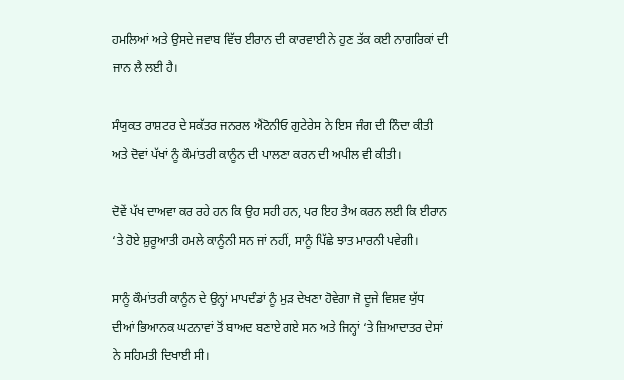ਹਮਲਿਆਂ ਅਤੇ ਉਸਦੇ ਜਵਾਬ ਵਿੱਚ ਈਰਾਨ ਦੀ ਕਾਰਵਾਈ ਨੇ ਹੁਣ ਤੱਕ ਕਈ ਨਾਗਰਿਕਾਂ ਦੀ ਜਾਨ ਲੈ ਲਈ ਹੈ।

ਸੰਯੁਕਤ ਰਾਸ਼ਟਰ ਦੇ ਸਕੱਤਰ ਜਨਰਲ ਐਂਟੋਨੀਓ ਗੁਟੇਰੇਸ ਨੇ ਇਸ ਜੰਗ ਦੀ ਨਿੰਦਾ ਕੀਤੀ ਅਤੇ ਦੋਵਾਂ ਪੱਖਾਂ ਨੂੰ ਕੌਮਾਂਤਰੀ ਕਾਨੂੰਨ ਦੀ ਪਾਲਣਾ ਕਰਨ ਦੀ ਅਪੀਲ ਵੀ ਕੀਤੀ।

ਦੋਵੇਂ ਪੱਖ ਦਾਅਵਾ ਕਰ ਰਹੇ ਹਨ ਕਿ ਉਹ ਸਹੀ ਹਨ, ਪਰ ਇਹ ਤੈਅ ਕਰਨ ਲਈ ਕਿ ਈਰਾਨ ‘ਤੇ ਹੋਏ ਸ਼ੁਰੂਆਤੀ ਹਮਲੇ ਕਾਨੂੰਨੀ ਸਨ ਜਾਂ ਨਹੀਂ, ਸਾਨੂੰ ਪਿੱਛੇ ਝਾਤ ਮਾਰਨੀ ਪਵੇਗੀ।

ਸਾਨੂੰ ਕੌਮਾਂਤਰੀ ਕਾਨੂੰਨ ਦੇ ਉਨ੍ਹਾਂ ਮਾਪਦੰਡਾਂ ਨੂੰ ਮੁੜ ਦੇਖਣਾ ਹੋਵੇਗਾ ਜੋ ਦੂਜੇ ਵਿਸ਼ਵ ਯੁੱਧ ਦੀਆਂ ਭਿਆਨਕ ਘਟਨਾਵਾਂ ਤੋਂ ਬਾਅਦ ਬਣਾਏ ਗਏ ਸਨ ਅਤੇ ਜਿਨ੍ਹਾਂ ‘ਤੇ ਜ਼ਿਆਦਾਤਰ ਦੇਸਾਂ ਨੇ ਸਹਿਮਤੀ ਦਿਖਾਈ ਸੀ।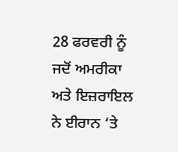28 ਫਰਵਰੀ ਨੂੰ ਜਦੋਂ ਅਮਰੀਕਾ ਅਤੇ ਇਜ਼ਰਾਇਲ ਨੇ ਈਰਾਨ ‘ਤੇ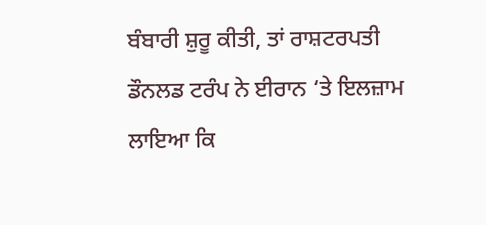ਬੰਬਾਰੀ ਸ਼ੁਰੂ ਕੀਤੀ, ਤਾਂ ਰਾਸ਼ਟਰਪਤੀ ਡੌਨਲਡ ਟਰੰਪ ਨੇ ਈਰਾਨ ‘ਤੇ ਇਲਜ਼ਾਮ ਲਾਇਆ ਕਿ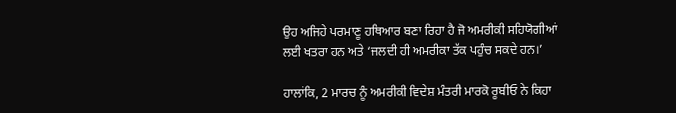ਉਹ ਅਜਿਹੇ ਪਰਮਾਣੂ ਹਥਿਆਰ ਬਣਾ ਰਿਹਾ ਹੈ ਜੋ ਅਮਰੀਕੀ ਸਹਿਯੋਗੀਆਂ ਲਈ ਖਤਰਾ ਹਨ ਅਤੇ ‘ਜਲਦੀ ਹੀ ਅਮਰੀਕਾ ਤੱਕ ਪਹੁੰਚ ਸਕਦੇ ਹਨ।’

ਹਾਲਾਂਕਿ, 2 ਮਾਰਚ ਨੂੰ ਅਮਰੀਕੀ ਵਿਦੇਸ਼ ਮੰਤਰੀ ਮਾਰਕੋ ਰੂਬੀਓ ਨੇ ਕਿਹਾ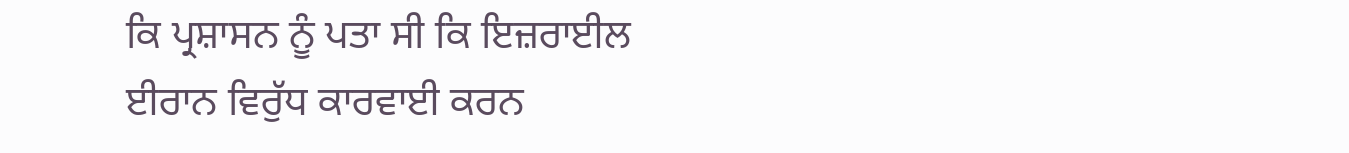ਕਿ ਪ੍ਰਸ਼ਾਸਨ ਨੂੰ ਪਤਾ ਸੀ ਕਿ ਇਜ਼ਰਾਈਲ ਈਰਾਨ ਵਿਰੁੱਧ ਕਾਰਵਾਈ ਕਰਨ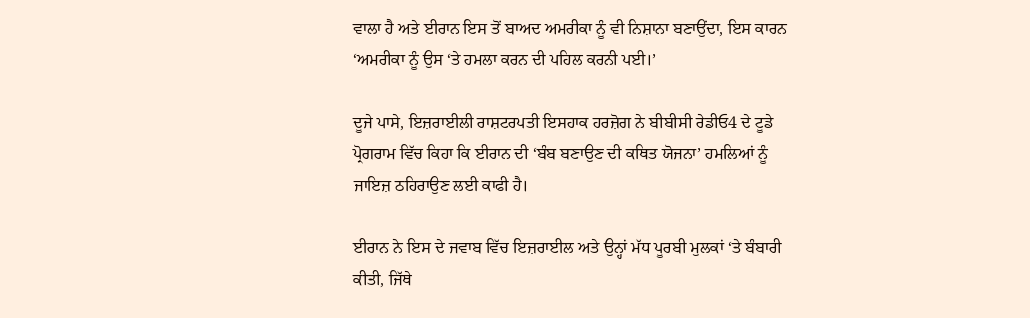ਵਾਲਾ ਹੈ ਅਤੇ ਈਰਾਨ ਇਸ ਤੋਂ ਬਾਅਦ ਅਮਰੀਕਾ ਨੂੰ ਵੀ ਨਿਸ਼ਾਨਾ ਬਣਾਉਂਦਾ, ਇਸ ਕਾਰਨ ‘ਅਮਰੀਕਾ ਨੂੰ ਉਸ ‘ਤੇ ਹਮਲਾ ਕਰਨ ਦੀ ਪਹਿਲ ਕਰਨੀ ਪਈ।’

ਦੂਜੇ ਪਾਸੇ, ਇਜ਼ਰਾਈਲੀ ਰਾਸ਼ਟਰਪਤੀ ਇਸਹਾਕ ਹਰਜ਼ੋਗ ਨੇ ਬੀਬੀਸੀ ਰੇਡੀਓ4 ਦੇ ਟੂਡੇ ਪ੍ਰੋਗਰਾਮ ਵਿੱਚ ਕਿਹਾ ਕਿ ਈਰਾਨ ਦੀ ‘ਬੰਬ ਬਣਾਉਣ ਦੀ ਕਥਿਤ ਯੋਜਨਾ’ ਹਮਲਿਆਂ ਨੂੰ ਜਾਇਜ਼ ਠਹਿਰਾਉਣ ਲਈ ਕਾਫੀ ਹੈ।

ਈਰਾਨ ਨੇ ਇਸ ਦੇ ਜਵਾਬ ਵਿੱਚ ਇਜ਼ਰਾਈਲ ਅਤੇ ਉਨ੍ਹਾਂ ਮੱਧ ਪੂਰਬੀ ਮੁਲਕਾਂ ‘ਤੇ ਬੰਬਾਰੀ ਕੀਤੀ, ਜਿੱਥੇ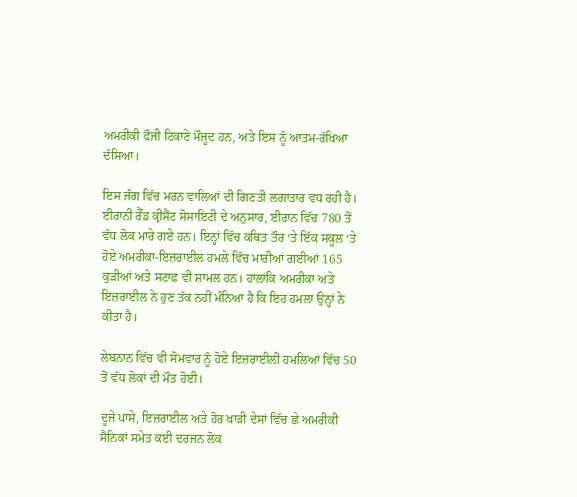ਅਮਰੀਕੀ ਫੌਜੀ ਟਿਕਾਣੇ ਮੌਜੂਦ ਹਨ, ਅਤੇ ਇਸ ਨੂੰ ਆਤਮ-ਰੱਖਿਆ ਦੱਸਿਆ।

ਇਸ ਜੰਗ ਵਿੱਚ ਮਰਨ ਵਾਲਿਆਂ ਦੀ ਗਿਣਤੀ ਲਗਾਤਾਰ ਵਧ ਰਹੀ ਹੈ। ਈਰਾਨੀ ਰੈੱਡ ਕ੍ਰੀਸੈਂਟ ਸੋਸਾਇਟੀ ਦੇ ਅਨੁਸਾਰ, ਈਰਾਨ ਵਿੱਚ 780 ਤੋਂ ਵੱਧ ਲੋਕ ਮਾਰੇ ਗਏ ਹਨ। ਇਨ੍ਹਾਂ ਵਿੱਚ ਕਥਿਤ ਤੌਰ ‘ਤੇ ਇੱਕ ਸਕੂਲ ‘ਤੇ ਹੋਏ ਅਮਰੀਕਾ-ਇਜ਼ਰਾਈਲ ਹਮਲੇ ਵਿੱਚ ਮਾਰੀਆਂ ਗਈਆਂ 165 ਕੁੜੀਆਂ ਅਤੇ ਸਟਾਫ਼ ਵੀ ਸ਼ਾਮਲ ਹਨ। ਹਾਲਾਂਕਿ ਅਮਰੀਕਾ ਅਤੇ ਇਜ਼ਰਾਈਲ ਨੇ ਹੁਣ ਤੱਕ ਨਹੀਂ ਮੰਨਿਆ ਹੈ ਕਿ ਇਹ ਹਮਲਾ ਉਨ੍ਹਾਂ ਨੇ ਕੀਤਾ ਹੈ।

ਲੇਬਨਾਨ ਵਿੱਚ ਵੀ ਸੋਮਵਾਰ ਨੂੰ ਹੋਏ ਇਜ਼ਰਾਈਲੀ ਹਮਲਿਆਂ ਵਿੱਚ 50 ਤੋਂ ਵੱਧ ਲੋਕਾਂ ਦੀ ਮੌਤ ਹੋਈ।

ਦੂਜੇ ਪਾਸੇ, ਇਜ਼ਰਾਈਲ ਅਤੇ ਹੋਰ ਖਾੜੀ ਦੇਸਾਂ ਵਿੱਚ ਛੇ ਅਮਰੀਕੀ ਸੈਨਿਕਾਂ ਸਮੇਤ ਕਈ ਦਰਜਨ ਲੋਕ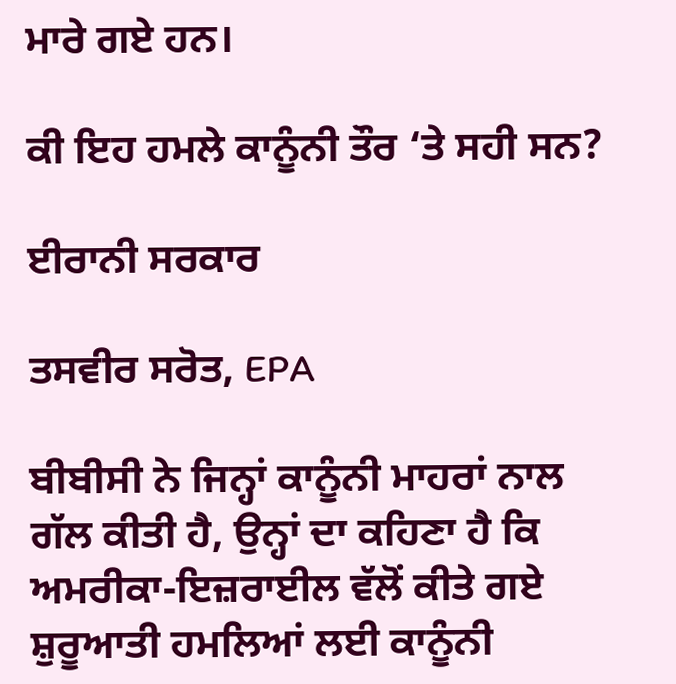ਮਾਰੇ ਗਏ ਹਨ।

ਕੀ ਇਹ ਹਮਲੇ ਕਾਨੂੰਨੀ ਤੌਰ ‘ਤੇ ਸਹੀ ਸਨ?

ਈਰਾਨੀ ਸਰਕਾਰ

ਤਸਵੀਰ ਸਰੋਤ, EPA

ਬੀਬੀਸੀ ਨੇ ਜਿਨ੍ਹਾਂ ਕਾਨੂੰਨੀ ਮਾਹਰਾਂ ਨਾਲ ਗੱਲ ਕੀਤੀ ਹੈ, ਉਨ੍ਹਾਂ ਦਾ ਕਹਿਣਾ ਹੈ ਕਿ ਅਮਰੀਕਾ-ਇਜ਼ਰਾਈਲ ਵੱਲੋਂ ਕੀਤੇ ਗਏ ਸ਼ੁਰੂਆਤੀ ਹਮਲਿਆਂ ਲਈ ਕਾਨੂੰਨੀ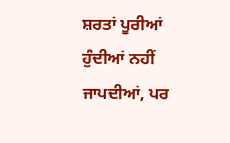ਸ਼ਰਤਾਂ ਪੂਰੀਆਂ ਹੁੰਦੀਆਂ ਨਹੀਂ ਜਾਪਦੀਆਂ, ਪਰ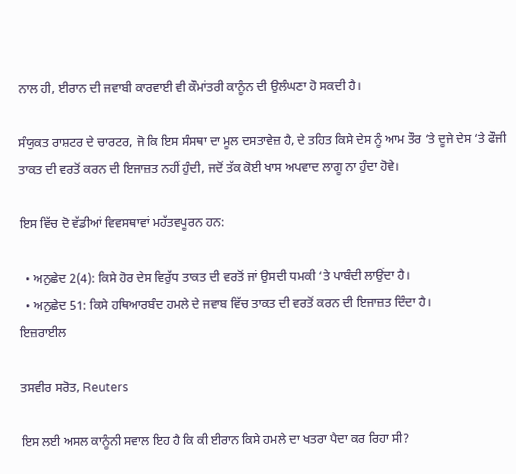ਨਾਲ ਹੀ, ਈਰਾਨ ਦੀ ਜਵਾਬੀ ਕਾਰਵਾਈ ਵੀ ਕੌਮਾਂਤਰੀ ਕਾਨੂੰਨ ਦੀ ਉਲੰਘਣਾ ਹੋ ਸਕਦੀ ਹੈ।

ਸੰਯੁਕਤ ਰਾਸ਼ਟਰ ਦੇ ਚਾਰਟਰ, ਜੋ ਕਿ ਇਸ ਸੰਸਥਾ ਦਾ ਮੂਲ ਦਸਤਾਵੇਜ਼ ਹੈ, ਦੇ ਤਹਿਤ ਕਿਸੇ ਦੇਸ ਨੂੰ ਆਮ ਤੌਰ ‘ਤੇ ਦੂਜੇ ਦੇਸ ‘ਤੇ ਫੌਜੀ ਤਾਕਤ ਦੀ ਵਰਤੋਂ ਕਰਨ ਦੀ ਇਜਾਜ਼ਤ ਨਹੀਂ ਹੁੰਦੀ, ਜਦੋਂ ਤੱਕ ਕੋਈ ਖਾਸ ਅਪਵਾਦ ਲਾਗੂ ਨਾ ਹੁੰਦਾ ਹੋਵੇ।

ਇਸ ਵਿੱਚ ਦੋ ਵੱਡੀਆਂ ਵਿਵਸਥਾਵਾਂ ਮਹੱਤਵਪੂਰਨ ਹਨ:

  • ਅਨੁਛੇਦ 2(4): ਕਿਸੇ ਹੋਰ ਦੇਸ ਵਿਰੁੱਧ ਤਾਕਤ ਦੀ ਵਰਤੋਂ ਜਾਂ ਉਸਦੀ ਧਮਕੀ ‘ਤੇ ਪਾਬੰਦੀ ਲਾਉਂਦਾ ਹੈ।
  • ਅਨੁਛੇਦ 51: ਕਿਸੇ ਹਥਿਆਰਬੰਦ ਹਮਲੇ ਦੇ ਜਵਾਬ ਵਿੱਚ ਤਾਕਤ ਦੀ ਵਰਤੋਂ ਕਰਨ ਦੀ ਇਜਾਜ਼ਤ ਦਿੰਦਾ ਹੈ।
ਇਜ਼ਰਾਈਲ

ਤਸਵੀਰ ਸਰੋਤ, Reuters

ਇਸ ਲਈ ਅਸਲ ਕਾਨੂੰਨੀ ਸਵਾਲ ਇਹ ਹੈ ਕਿ ਕੀ ਈਰਾਨ ਕਿਸੇ ਹਮਲੇ ਦਾ ਖਤਰਾ ਪੈਦਾ ਕਰ ਰਿਹਾ ਸੀ?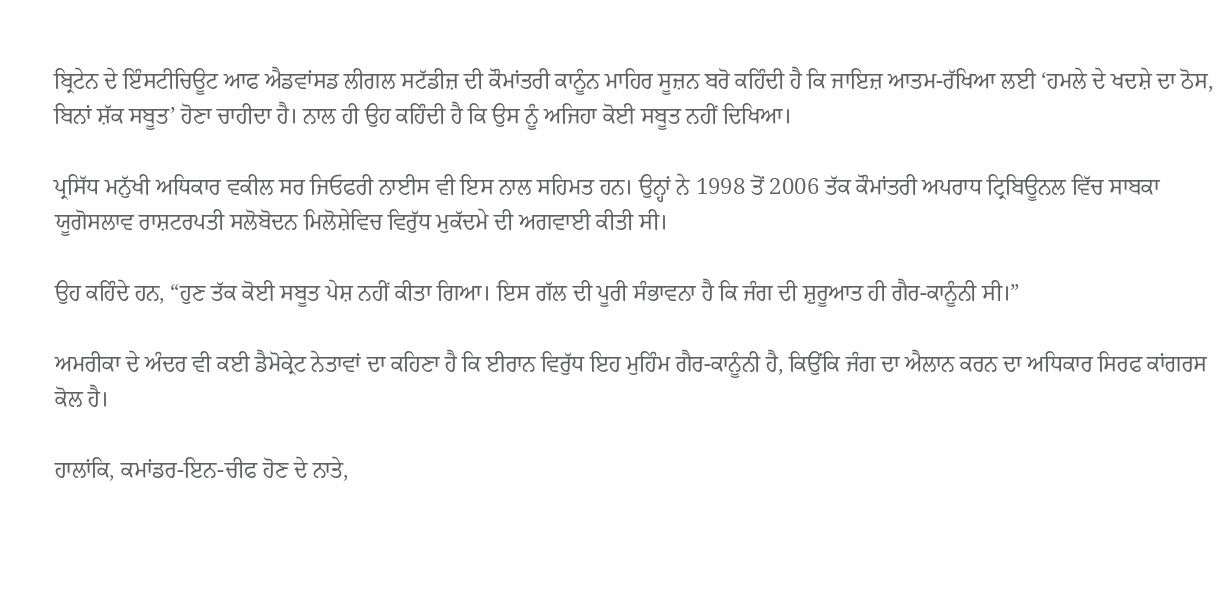ਬ੍ਰਿਟੇਨ ਦੇ ਇੰਸਟੀਚਿਊਟ ਆਫ ਐਡਵਾਂਸਡ ਲੀਗਲ ਸਟੱਡੀਜ਼ ਦੀ ਕੌਮਾਂਤਰੀ ਕਾਨੂੰਨ ਮਾਹਿਰ ਸੂਜ਼ਨ ਬਰੋ ਕਹਿੰਦੀ ਹੈ ਕਿ ਜਾਇਜ਼ ਆਤਮ-ਰੱਖਿਆ ਲਈ ‘ਹਮਲੇ ਦੇ ਖਦਸ਼ੇ ਦਾ ਠੋਸ, ਬਿਨਾਂ ਸ਼ੱਕ ਸਬੂਤ’ ਹੋਣਾ ਚਾਹੀਦਾ ਹੈ। ਨਾਲ ਹੀ ਉਹ ਕਹਿੰਦੀ ਹੈ ਕਿ ਉਸ ਨੂੰ ਅਜਿਹਾ ਕੋਈ ਸਬੂਤ ਨਹੀਂ ਦਿਖਿਆ।

ਪ੍ਰਸਿੱਧ ਮਨੁੱਖੀ ਅਧਿਕਾਰ ਵਕੀਲ ਸਰ ਜਿਓਫਰੀ ਨਾਈਸ ਵੀ ਇਸ ਨਾਲ ਸਹਿਮਤ ਹਨ। ਉਨ੍ਹਾਂ ਨੇ 1998 ਤੋਂ 2006 ਤੱਕ ਕੌਮਾਂਤਰੀ ਅਪਰਾਧ ਟ੍ਰਿਬਿਊਨਲ ਵਿੱਚ ਸਾਬਕਾ ਯੂਗੋਸਲਾਵ ਰਾਸ਼ਟਰਪਤੀ ਸਲੋਬੋਦਨ ਮਿਲੋਸ਼ੇਵਿਚ ਵਿਰੁੱਧ ਮੁਕੱਦਮੇ ਦੀ ਅਗਵਾਈ ਕੀਤੀ ਸੀ।

ਉਹ ਕਹਿੰਦੇ ਹਨ, “ਹੁਣ ਤੱਕ ਕੋਈ ਸਬੂਤ ਪੇਸ਼ ਨਹੀਂ ਕੀਤਾ ਗਿਆ। ਇਸ ਗੱਲ ਦੀ ਪੂਰੀ ਸੰਭਾਵਨਾ ਹੈ ਕਿ ਜੰਗ ਦੀ ਸ਼ੁਰੂਆਤ ਹੀ ਗੈਰ-ਕਾਨੂੰਨੀ ਸੀ।”

ਅਮਰੀਕਾ ਦੇ ਅੰਦਰ ਵੀ ਕਈ ਡੈਮੋਕ੍ਰੇਟ ਨੇਤਾਵਾਂ ਦਾ ਕਹਿਣਾ ਹੈ ਕਿ ਈਰਾਨ ਵਿਰੁੱਧ ਇਹ ਮੁਹਿੰਮ ਗੈਰ-ਕਾਨੂੰਨੀ ਹੈ, ਕਿਉਂਕਿ ਜੰਗ ਦਾ ਐਲਾਨ ਕਰਨ ਦਾ ਅਧਿਕਾਰ ਸਿਰਫ ਕਾਂਗਰਸ ਕੋਲ ਹੈ।

ਹਾਲਾਂਕਿ, ਕਮਾਂਡਰ-ਇਨ-ਚੀਫ ਹੋਣ ਦੇ ਨਾਤੇ,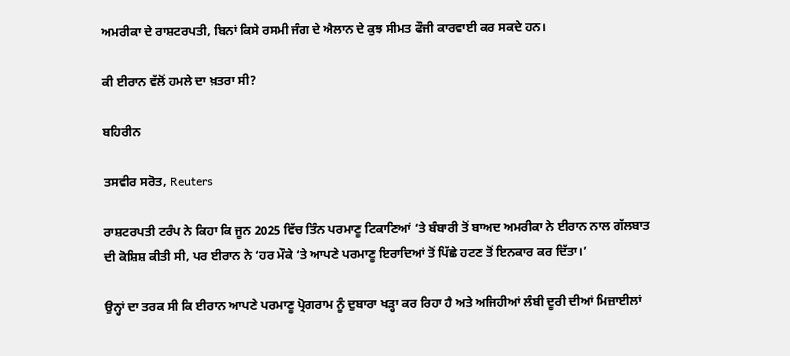ਅਮਰੀਕਾ ਦੇ ਰਾਸ਼ਟਰਪਤੀ, ਬਿਨਾਂ ਕਿਸੇ ਰਸਮੀ ਜੰਗ ਦੇ ਐਲਾਨ ਦੇ ਕੁਝ ਸੀਮਤ ਫੌਜੀ ਕਾਰਵਾਈ ਕਰ ਸਕਦੇ ਹਨ।

ਕੀ ਈਰਾਨ ਵੱਲੋਂ ਹਮਲੇ ਦਾ ਖ਼ਤਰਾ ਸੀ?

ਬਹਿਰੀਨ

ਤਸਵੀਰ ਸਰੋਤ, Reuters

ਰਾਸ਼ਟਰਪਤੀ ਟਰੰਪ ਨੇ ਕਿਹਾ ਕਿ ਜੂਨ 2025 ਵਿੱਚ ਤਿੰਨ ਪਰਮਾਣੂ ਟਿਕਾਣਿਆਂ ‘ਤੇ ਬੰਬਾਰੀ ਤੋਂ ਬਾਅਦ ਅਮਰੀਕਾ ਨੇ ਈਰਾਨ ਨਾਲ ਗੱਲਬਾਤ ਦੀ ਕੋਸ਼ਿਸ਼ ਕੀਤੀ ਸੀ, ਪਰ ਈਰਾਨ ਨੇ ‘ਹਰ ਮੌਕੇ ‘ਤੇ ਆਪਣੇ ਪਰਮਾਣੂ ਇਰਾਦਿਆਂ ਤੋਂ ਪਿੱਛੇ ਹਟਣ ਤੋਂ ਇਨਕਾਰ ਕਰ ਦਿੱਤਾ।’

ਉਨ੍ਹਾਂ ਦਾ ਤਰਕ ਸੀ ਕਿ ਈਰਾਨ ਆਪਣੇ ਪਰਮਾਣੂ ਪ੍ਰੋਗਰਾਮ ਨੂੰ ਦੁਬਾਰਾ ਖੜ੍ਹਾ ਕਰ ਰਿਹਾ ਹੈ ਅਤੇ ਅਜਿਹੀਆਂ ਲੰਬੀ ਦੂਰੀ ਦੀਆਂ ਮਿਜ਼ਾਈਲਾਂ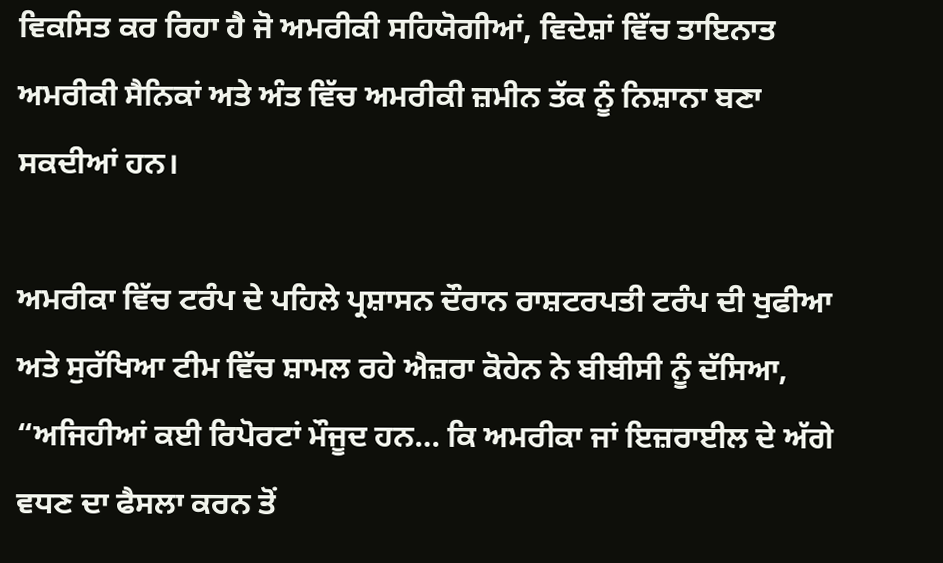ਵਿਕਸਿਤ ਕਰ ਰਿਹਾ ਹੈ ਜੋ ਅਮਰੀਕੀ ਸਹਿਯੋਗੀਆਂ, ਵਿਦੇਸ਼ਾਂ ਵਿੱਚ ਤਾਇਨਾਤ ਅਮਰੀਕੀ ਸੈਨਿਕਾਂ ਅਤੇ ਅੰਤ ਵਿੱਚ ਅਮਰੀਕੀ ਜ਼ਮੀਨ ਤੱਕ ਨੂੰ ਨਿਸ਼ਾਨਾ ਬਣਾ ਸਕਦੀਆਂ ਹਨ।

ਅਮਰੀਕਾ ਵਿੱਚ ਟਰੰਪ ਦੇ ਪਹਿਲੇ ਪ੍ਰਸ਼ਾਸਨ ਦੌਰਾਨ ਰਾਸ਼ਟਰਪਤੀ ਟਰੰਪ ਦੀ ਖੁਫੀਆ ਅਤੇ ਸੁਰੱਖਿਆ ਟੀਮ ਵਿੱਚ ਸ਼ਾਮਲ ਰਹੇ ਐਜ਼ਰਾ ਕੋਹੇਨ ਨੇ ਬੀਬੀਸੀ ਨੂੰ ਦੱਸਿਆ, “ਅਜਿਹੀਆਂ ਕਈ ਰਿਪੋਰਟਾਂ ਮੌਜੂਦ ਹਨ… ਕਿ ਅਮਰੀਕਾ ਜਾਂ ਇਜ਼ਰਾਈਲ ਦੇ ਅੱਗੇ ਵਧਣ ਦਾ ਫੈਸਲਾ ਕਰਨ ਤੋਂ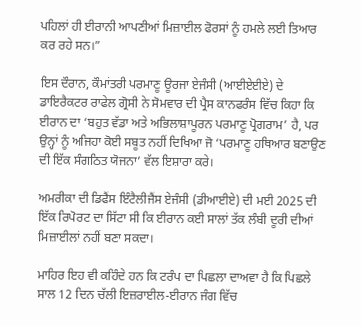ਪਹਿਲਾਂ ਹੀ ਈਰਾਨੀ ਆਪਣੀਆਂ ਮਿਜ਼ਾਈਲ ਫੋਰਸਾਂ ਨੂੰ ਹਮਲੇ ਲਈ ਤਿਆਰ ਕਰ ਰਹੇ ਸਨ।”

ਇਸ ਦੌਰਾਨ, ਕੌਮਾਂਤਰੀ ਪਰਮਾਣੂ ਊਰਜਾ ਏਜੰਸੀ (ਆਈਏਈਏ) ਦੇ ਡਾਇਰੈਕਟਰ ਰਾਫੇਲ ਗ੍ਰੋਸੀ ਨੇ ਸੋਮਵਾਰ ਦੀ ਪ੍ਰੈਸ ਕਾਨਫਰੰਸ ਵਿੱਚ ਕਿਹਾ ਕਿ ਈਰਾਨ ਦਾ ‘ਬਹੁਤ ਵੱਡਾ ਅਤੇ ਅਭਿਲਾਸ਼ਾਪੂਰਨ ਪਰਮਾਣੂ ਪ੍ਰੋਗਰਾਮ’ ਹੈ, ਪਰ ਉਨ੍ਹਾਂ ਨੂੰ ਅਜਿਹਾ ਕੋਈ ਸਬੂਤ ਨਹੀਂ ਦਿਖਿਆ ਜੋ ‘ਪਰਮਾਣੂ ਹਥਿਆਰ ਬਣਾਉਣ ਦੀ ਇੱਕ ਸੰਗਠਿਤ ਯੋਜਨਾ’ ਵੱਲ ਇਸ਼ਾਰਾ ਕਰੇ।

ਅਮਰੀਕਾ ਦੀ ਡਿਫੈਂਸ ਇੰਟੈਲੀਜੈਂਸ ਏਜੰਸੀ (ਡੀਆਈਏ) ਦੀ ਮਈ 2025 ਦੀ ਇੱਕ ਰਿਪੋਰਟ ਦਾ ਸਿੱਟਾ ਸੀ ਕਿ ਈਰਾਨ ਕਈ ਸਾਲਾਂ ਤੱਕ ਲੰਬੀ ਦੂਰੀ ਦੀਆਂ ਮਿਜ਼ਾਈਲਾਂ ਨਹੀਂ ਬਣਾ ਸਕਦਾ।

ਮਾਹਿਰ ਇਹ ਵੀ ਕਹਿੰਦੇ ਹਨ ਕਿ ਟਰੰਪ ਦਾ ਪਿਛਲਾ ਦਾਅਵਾ ਹੈ ਕਿ ਪਿਛਲੇ ਸਾਲ 12 ਦਿਨ ਚੱਲੀ ਇਜ਼ਰਾਈਲ-ਈਰਾਨ ਜੰਗ ਵਿੱਚ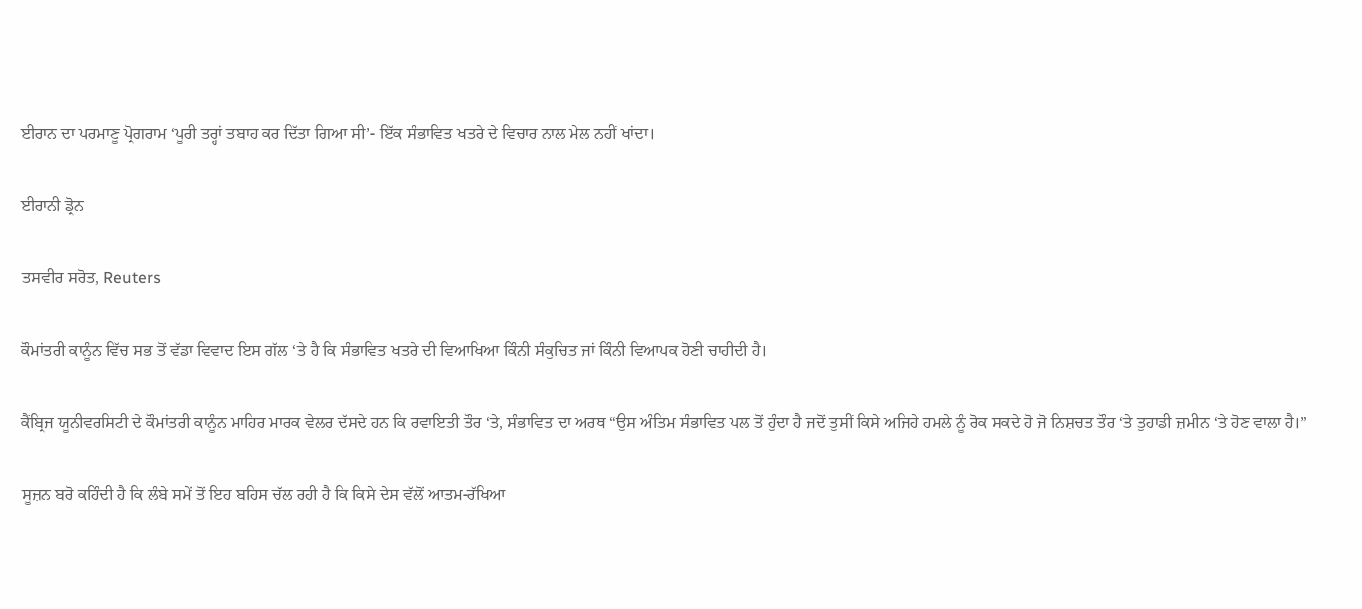ਈਰਾਨ ਦਾ ਪਰਮਾਣੂ ਪ੍ਰੋਗਰਾਮ ‘ਪੂਰੀ ਤਰ੍ਹਾਂ ਤਬਾਹ ਕਰ ਦਿੱਤਾ ਗਿਆ ਸੀ’- ਇੱਕ ਸੰਭਾਵਿਤ ਖਤਰੇ ਦੇ ਵਿਚਾਰ ਨਾਲ ਮੇਲ ਨਹੀਂ ਖਾਂਦਾ।

ਈਰਾਨੀ ਡ੍ਰੋਨ

ਤਸਵੀਰ ਸਰੋਤ, Reuters

ਕੌਮਾਂਤਰੀ ਕਾਨੂੰਨ ਵਿੱਚ ਸਭ ਤੋਂ ਵੱਡਾ ਵਿਵਾਦ ਇਸ ਗੱਲ ‘ਤੇ ਹੈ ਕਿ ਸੰਭਾਵਿਤ ਖਤਰੇ ਦੀ ਵਿਆਖਿਆ ਕਿੰਨੀ ਸੰਕੁਚਿਤ ਜਾਂ ਕਿੰਨੀ ਵਿਆਪਕ ਹੋਣੀ ਚਾਹੀਦੀ ਹੈ।

ਕੈਂਬ੍ਰਿਜ ਯੂਨੀਵਰਸਿਟੀ ਦੇ ਕੌਮਾਂਤਰੀ ਕਾਨੂੰਨ ਮਾਹਿਰ ਮਾਰਕ ਵੇਲਰ ਦੱਸਦੇ ਹਨ ਕਿ ਰਵਾਇਤੀ ਤੌਰ ‘ਤੇ, ਸੰਭਾਵਿਤ ਦਾ ਅਰਥ “ਉਸ ਅੰਤਿਮ ਸੰਭਾਵਿਤ ਪਲ ਤੋਂ ਹੁੰਦਾ ਹੈ ਜਦੋਂ ਤੁਸੀਂ ਕਿਸੇ ਅਜਿਹੇ ਹਮਲੇ ਨੂੰ ਰੋਕ ਸਕਦੇ ਹੋ ਜੋ ਨਿਸ਼ਚਤ ਤੌਰ ‘ਤੇ ਤੁਹਾਡੀ ਜ਼ਮੀਨ ‘ਤੇ ਹੋਣ ਵਾਲਾ ਹੈ।”

ਸੂਜ਼ਨ ਬਰੋ ਕਹਿੰਦੀ ਹੈ ਕਿ ਲੰਬੇ ਸਮੇਂ ਤੋਂ ਇਹ ਬਹਿਸ ਚੱਲ ਰਹੀ ਹੈ ਕਿ ਕਿਸੇ ਦੇਸ ਵੱਲੋਂ ਆਤਮ-ਰੱਖਿਆ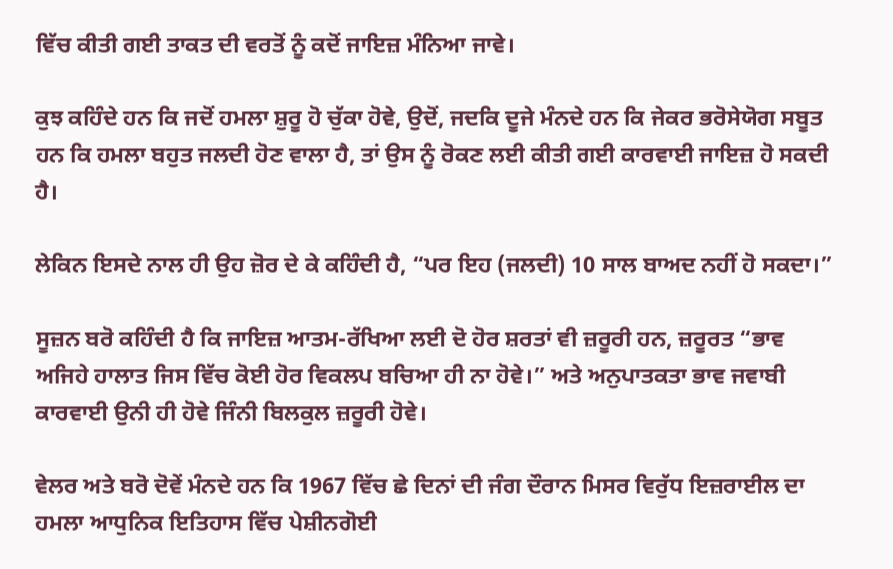ਵਿੱਚ ਕੀਤੀ ਗਈ ਤਾਕਤ ਦੀ ਵਰਤੋਂ ਨੂੰ ਕਦੋਂ ਜਾਇਜ਼ ਮੰਨਿਆ ਜਾਵੇ।

ਕੁਝ ਕਹਿੰਦੇ ਹਨ ਕਿ ਜਦੋਂ ਹਮਲਾ ਸ਼ੁਰੂ ਹੋ ਚੁੱਕਾ ਹੋਵੇ, ਉਦੋਂ, ਜਦਕਿ ਦੂਜੇ ਮੰਨਦੇ ਹਨ ਕਿ ਜੇਕਰ ਭਰੋਸੇਯੋਗ ਸਬੂਤ ਹਨ ਕਿ ਹਮਲਾ ਬਹੁਤ ਜਲਦੀ ਹੋਣ ਵਾਲਾ ਹੈ, ਤਾਂ ਉਸ ਨੂੰ ਰੋਕਣ ਲਈ ਕੀਤੀ ਗਈ ਕਾਰਵਾਈ ਜਾਇਜ਼ ਹੋ ਸਕਦੀ ਹੈ।

ਲੇਕਿਨ ਇਸਦੇ ਨਾਲ ਹੀ ਉਹ ਜ਼ੋਰ ਦੇ ਕੇ ਕਹਿੰਦੀ ਹੈ, “ਪਰ ਇਹ (ਜਲਦੀ) 10 ਸਾਲ ਬਾਅਦ ਨਹੀਂ ਹੋ ਸਕਦਾ।”

ਸੂਜ਼ਨ ਬਰੋ ਕਹਿੰਦੀ ਹੈ ਕਿ ਜਾਇਜ਼ ਆਤਮ-ਰੱਖਿਆ ਲਈ ਦੋ ਹੋਰ ਸ਼ਰਤਾਂ ਵੀ ਜ਼ਰੂਰੀ ਹਨ, ਜ਼ਰੂਰਤ “ਭਾਵ ਅਜਿਹੇ ਹਾਲਾਤ ਜਿਸ ਵਿੱਚ ਕੋਈ ਹੋਰ ਵਿਕਲਪ ਬਚਿਆ ਹੀ ਨਾ ਹੋਵੇ।” ਅਤੇ ਅਨੁਪਾਤਕਤਾ ਭਾਵ ਜਵਾਬੀ ਕਾਰਵਾਈ ਉਨੀ ਹੀ ਹੋਵੇ ਜਿੰਨੀ ਬਿਲਕੁਲ ਜ਼ਰੂਰੀ ਹੋਵੇ।

ਵੇਲਰ ਅਤੇ ਬਰੋ ਦੋਵੇਂ ਮੰਨਦੇ ਹਨ ਕਿ 1967 ਵਿੱਚ ਛੇ ਦਿਨਾਂ ਦੀ ਜੰਗ ਦੌਰਾਨ ਮਿਸਰ ਵਿਰੁੱਧ ਇਜ਼ਰਾਈਲ ਦਾ ਹਮਲਾ ਆਧੁਨਿਕ ਇਤਿਹਾਸ ਵਿੱਚ ਪੇਸ਼ੀਨਗੋਈ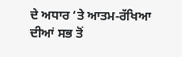ਦੇ ਅਧਾਰ ‘ਤੇ ਆਤਮ-ਰੱਖਿਆ ਦੀਆਂ ਸਭ ਤੋਂ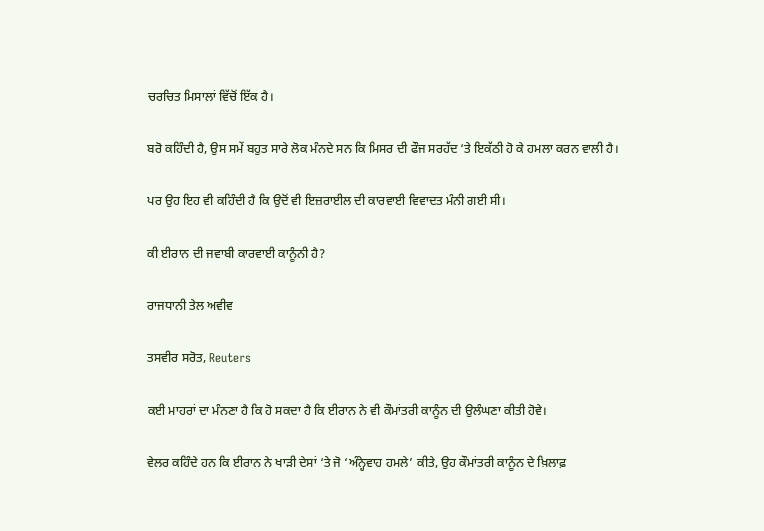ਚਰਚਿਤ ਮਿਸਾਲਾਂ ਵਿੱਚੋਂ ਇੱਕ ਹੈ।

ਬਰੋ ਕਹਿੰਦੀ ਹੈ, ਉਸ ਸਮੇਂ ਬਹੁਤ ਸਾਰੇ ਲੋਕ ਮੰਨਦੇ ਸਨ ਕਿ ਮਿਸਰ ਦੀ ਫੌਜ ਸਰਹੱਦ ‘ਤੇ ਇਕੱਠੀ ਹੋ ਕੇ ਹਮਲਾ ਕਰਨ ਵਾਲੀ ਹੈ।

ਪਰ ਉਹ ਇਹ ਵੀ ਕਹਿੰਦੀ ਹੈ ਕਿ ਉਦੋਂ ਵੀ ਇਜ਼ਰਾਈਲ ਦੀ ਕਾਰਵਾਈ ਵਿਵਾਦਤ ਮੰਨੀ ਗਈ ਸੀ।

ਕੀ ਈਰਾਨ ਦੀ ਜਵਾਬੀ ਕਾਰਵਾਈ ਕਾਨੂੰਨੀ ਹੈ?

ਰਾਜਧਾਨੀ ਤੇਲ ਅਵੀਵ

ਤਸਵੀਰ ਸਰੋਤ, Reuters

ਕਈ ਮਾਹਰਾਂ ਦਾ ਮੰਨਣਾ ਹੈ ਕਿ ਹੋ ਸਕਦਾ ਹੈ ਕਿ ਈਰਾਨ ਨੇ ਵੀ ਕੌਮਾਂਤਰੀ ਕਾਨੂੰਨ ਦੀ ਉਲੰਘਣਾ ਕੀਤੀ ਹੋਵੇ।

ਵੇਲਰ ਕਹਿੰਦੇ ਹਨ ਕਿ ਈਰਾਨ ਨੇ ਖਾੜੀ ਦੇਸਾਂ ‘ਤੇ ਜੋ ‘ਅੰਨ੍ਹੇਵਾਹ ਹਮਲੇ’ ਕੀਤੇ, ਉਹ ਕੌਮਾਂਤਰੀ ਕਾਨੂੰਨ ਦੇ ਖ਼ਿਲਾਫ਼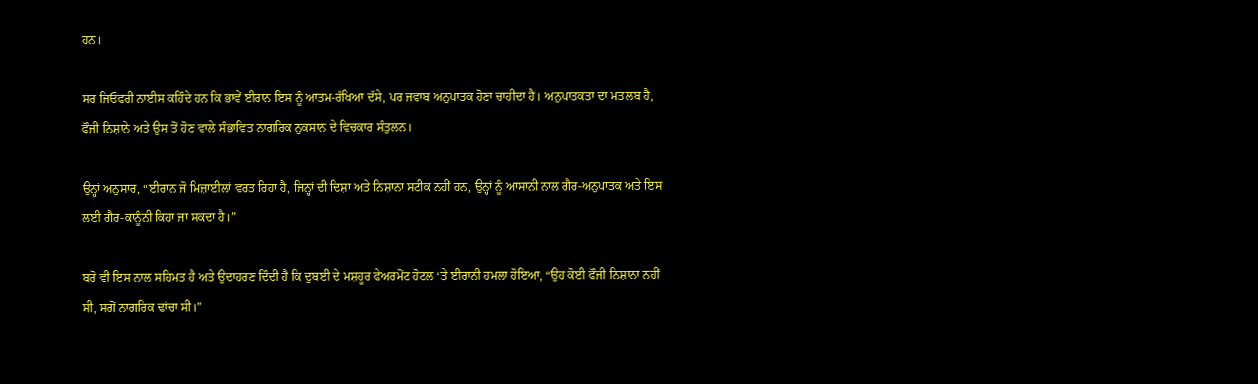ਹਨ।

ਸਰ ਜਿਓਫਰੀ ਨਾਈਸ ਕਹਿੰਦੇ ਹਨ ਕਿ ਭਾਵੇਂ ਈਰਾਨ ਇਸ ਨੂੰ ਆਤਮ-ਰੱਖਿਆ ਦੱਸੇ, ਪਰ ਜਵਾਬ ਅਨੁਪਾਤਕ ਹੋਣਾ ਚਾਹੀਦਾ ਹੈ। ਅਨੁਪਾਤਕਤਾ ਦਾ ਮਤਲਬ ਹੈ, ਫੌਜੀ ਨਿਸ਼ਾਨੇ ਅਤੇ ਉਸ ਤੋਂ ਹੋਣ ਵਾਲੇ ਸੰਭਾਵਿਤ ਨਾਗਰਿਕ ਨੁਕਸਾਨ ਦੇ ਵਿਚਕਾਰ ਸੰਤੁਲਨ।

ਉਨ੍ਹਾਂ ਅਨੁਸਾਰ, “ਈਰਾਨ ਜੋ ਮਿਜ਼ਾਈਲਾਂ ਵਰਤ ਰਿਹਾ ਹੈ, ਜਿਨ੍ਹਾਂ ਦੀ ਦਿਸ਼ਾ ਅਤੇ ਨਿਸ਼ਾਨਾ ਸਟੀਕ ਨਹੀਂ ਹਨ, ਉਨ੍ਹਾਂ ਨੂੰ ਆਸਾਨੀ ਨਾਲ ਗੈਰ-ਅਨੁਪਾਤਕ ਅਤੇ ਇਸ ਲਈ ਗੈਰ-ਕਾਨੂੰਨੀ ਕਿਹਾ ਜਾ ਸਕਦਾ ਹੈ।”

ਬਰੋ ਵੀ ਇਸ ਨਾਲ ਸਹਿਮਤ ਹੈ ਅਤੇ ਉਦਾਹਰਣ ਦਿੰਦੀ ਹੈ ਕਿ ਦੁਬਈ ਦੇ ਮਸ਼ਹੂਰ ਫੇਅਰਮੋਂਟ ਹੋਟਲ ‘ਤੇ ਈਰਾਨੀ ਹਮਲਾ ਹੋਇਆ, “ਉਹ ਕੋਈ ਫੌਜੀ ਨਿਸ਼ਾਨਾ ਨਹੀਂ ਸੀ, ਸਗੋਂ ਨਾਗਰਿਕ ਢਾਂਚਾ ਸੀ।”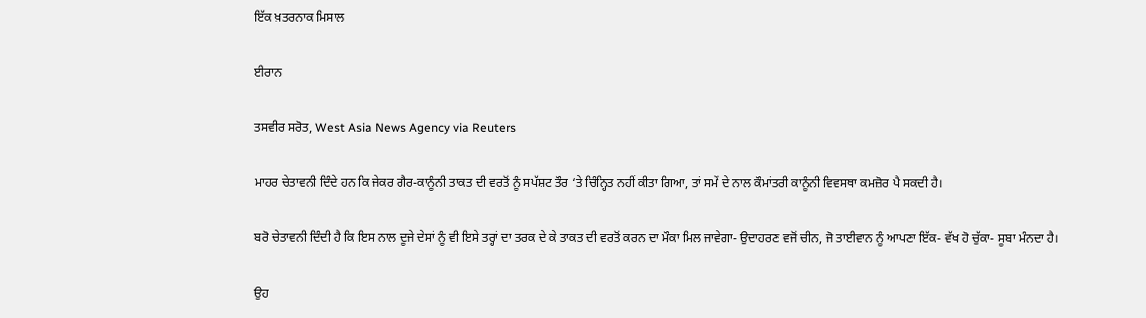ਇੱਕ ਖ਼ਤਰਨਾਕ ਮਿਸਾਲ

ਈਰਾਨ

ਤਸਵੀਰ ਸਰੋਤ, West Asia News Agency via Reuters

ਮਾਹਰ ਚੇਤਾਵਨੀ ਦਿੰਦੇ ਹਨ ਕਿ ਜੇਕਰ ਗੈਰ-ਕਾਨੂੰਨੀ ਤਾਕਤ ਦੀ ਵਰਤੋਂ ਨੂੰ ਸਪੱਸ਼ਟ ਤੌਰ ‘ਤੇ ਚਿੰਨ੍ਹਿਤ ਨਹੀਂ ਕੀਤਾ ਗਿਆ, ਤਾਂ ਸਮੇਂ ਦੇ ਨਾਲ ਕੌਮਾਂਤਰੀ ਕਾਨੂੰਨੀ ਵਿਵਸਥਾ ਕਮਜ਼ੋਰ ਪੈ ਸਕਦੀ ਹੈ।

ਬਰੋ ਚੇਤਾਵਨੀ ਦਿੰਦੀ ਹੈ ਕਿ ਇਸ ਨਾਲ ਦੂਜੇ ਦੇਸਾਂ ਨੂੰ ਵੀ ਇਸੇ ਤਰ੍ਹਾਂ ਦਾ ਤਰਕ ਦੇ ਕੇ ਤਾਕਤ ਦੀ ਵਰਤੋਂ ਕਰਨ ਦਾ ਮੌਕਾ ਮਿਲ ਜਾਵੇਗਾ- ਉਦਾਹਰਣ ਵਜੋਂ ਚੀਨ, ਜੋ ਤਾਈਵਾਨ ਨੂੰ ਆਪਣਾ ਇੱਕ- ਵੱਖ ਹੋ ਚੁੱਕਾ- ਸੂਬਾ ਮੰਨਦਾ ਹੈ।

ਉਹ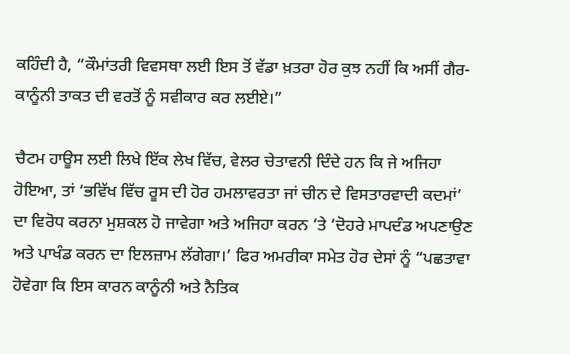ਕਹਿੰਦੀ ਹੈ, “ਕੌਮਾਂਤਰੀ ਵਿਵਸਥਾ ਲਈ ਇਸ ਤੋਂ ਵੱਡਾ ਖ਼ਤਰਾ ਹੋਰ ਕੁਝ ਨਹੀਂ ਕਿ ਅਸੀਂ ਗੈਰ-ਕਾਨੂੰਨੀ ਤਾਕਤ ਦੀ ਵਰਤੋਂ ਨੂੰ ਸਵੀਕਾਰ ਕਰ ਲਈਏ।”

ਚੈਟਮ ਹਾਊਸ ਲਈ ਲਿਖੇ ਇੱਕ ਲੇਖ ਵਿੱਚ, ਵੇਲਰ ਚੇਤਾਵਨੀ ਦਿੰਦੇ ਹਨ ਕਿ ਜੇ ਅਜਿਹਾ ਹੋਇਆ, ਤਾਂ ‘ਭਵਿੱਖ ਵਿੱਚ ਰੂਸ ਦੀ ਹੋਰ ਹਮਲਾਵਰਤਾ ਜਾਂ ਚੀਨ ਦੇ ਵਿਸਤਾਰਵਾਦੀ ਕਦਮਾਂ’ ਦਾ ਵਿਰੋਧ ਕਰਨਾ ਮੁਸ਼ਕਲ ਹੋ ਜਾਵੇਗਾ ਅਤੇ ਅਜਿਹਾ ਕਰਨ ‘ਤੇ ‘ਦੋਹਰੇ ਮਾਪਦੰਡ ਅਪਣਾਉਣ ਅਤੇ ਪਾਖੰਡ ਕਰਨ ਦਾ ਇਲਜ਼ਾਮ ਲੱਗੇਗਾ।’ ਫਿਰ ਅਮਰੀਕਾ ਸਮੇਤ ਹੋਰ ਦੇਸਾਂ ਨੂੰ “ਪਛਤਾਵਾ ਹੋਵੇਗਾ ਕਿ ਇਸ ਕਾਰਨ ਕਾਨੂੰਨੀ ਅਤੇ ਨੈਤਿਕ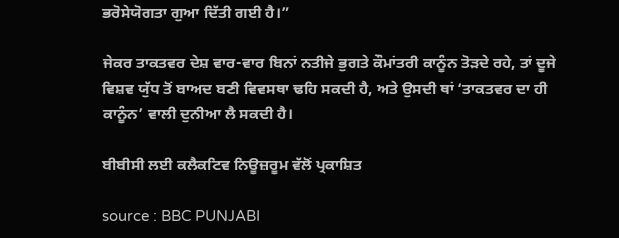ਭਰੋਸੇਯੋਗਤਾ ਗੁਆ ਦਿੱਤੀ ਗਈ ਹੈ।”

ਜੇਕਰ ਤਾਕਤਵਰ ਦੇਸ਼ ਵਾਰ-ਵਾਰ ਬਿਨਾਂ ਨਤੀਜੇ ਭੁਗਤੇ ਕੌਮਾਂਤਰੀ ਕਾਨੂੰਨ ਤੋੜਦੇ ਰਹੇ, ਤਾਂ ਦੂਜੇ ਵਿਸ਼ਵ ਯੁੱਧ ਤੋਂ ਬਾਅਦ ਬਣੀ ਵਿਵਸਥਾ ਢਹਿ ਸਕਦੀ ਹੈ, ਅਤੇ ਉਸਦੀ ਥਾਂ ‘ਤਾਕਤਵਰ ਦਾ ਹੀ ਕਾਨੂੰਨ’ ਵਾਲੀ ਦੁਨੀਆ ਲੈ ਸਕਦੀ ਹੈ।

ਬੀਬੀਸੀ ਲਈ ਕਲੈਕਟਿਵ ਨਿਊਜ਼ਰੂਮ ਵੱਲੋਂ ਪ੍ਰਕਾਸ਼ਿਤ

source : BBC PUNJABI